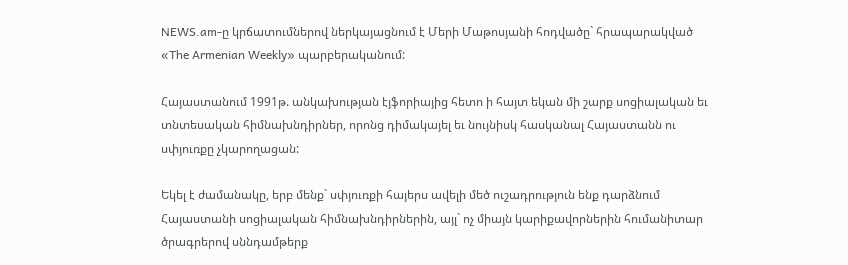NEWS.am-ը կրճատումներով ներկայացնում է Մերի Մաթոսյանի հոդվածը` հրապարակված  «The Armenian Weekly» պարբերականում:

Հայաստանում 1991թ. անկախության էյֆորիայից հետո ի հայտ եկան մի շարք սոցիալական եւ տնտեսական հիմնախնդիրներ, որոնց դիմակայել եւ նույնիսկ հասկանալ Հայաստանն ու սփյուռքը չկարողացան:

Եկել է ժամանակը, երբ մենք` սփյուռքի հայերս ավելի մեծ ուշադրություն ենք դարձնում Հայաստանի սոցիալական հիմնախնդիրներին, այլ` ոչ միայն կարիքավորներին հումանիտար ծրագրերով սննդամթերք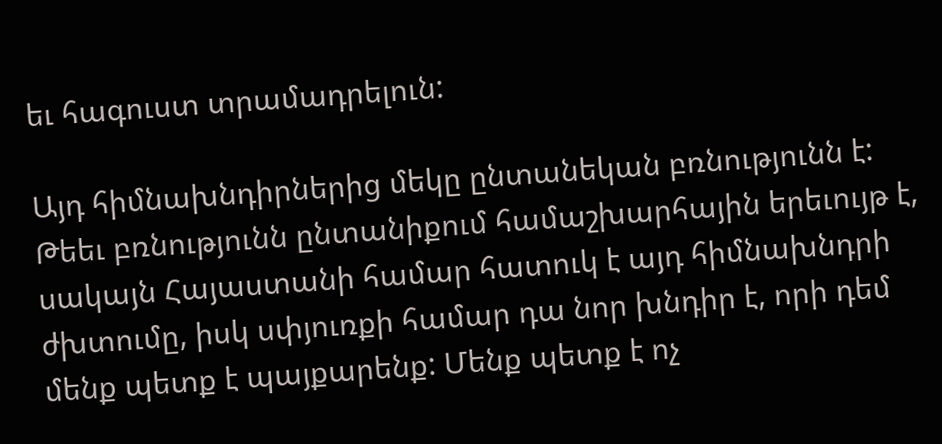եւ հագուստ տրամադրելուն:

Այդ հիմնախնդիրներից մեկը ընտանեկան բռնությունն է: Թեեւ բռնությունն ընտանիքում համաշխարհային երեւույթ է, սակայն Հայաստանի համար հատուկ է այդ հիմնախնդրի ժխտումը, իսկ սփյուռքի համար դա նոր խնդիր է, որի դեմ մենք պետք է պայքարենք: Մենք պետք է ոչ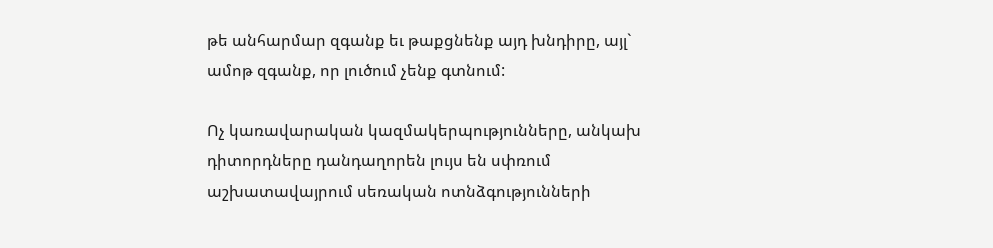թե անհարմար զգանք եւ թաքցնենք այդ խնդիրը, այլ` ամոթ զգանք, որ լուծում չենք գտնում:

Ոչ կառավարական կազմակերպությունները, անկախ դիտորդները դանդաղորեն լույս են սփռում աշխատավայրում սեռական ոտնձգությունների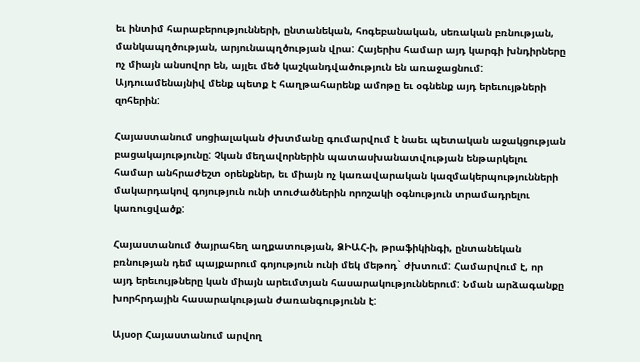եւ ինտիմ հարաբերությունների, ընտանեկան, հոգեբանական, սեռական բռնության, մանկապղծության, արյունապղծության վրա: Հայերիս համար այդ կարգի խնդիրները ոչ միայն անսովոր են, այլեւ մեծ կաշկանդվածություն են առաջացնում: Այդուամենայնիվ մենք պետք է հաղթահարենք ամոթը եւ օգնենք այդ երեւույթների զոհերին:

Հայաստանում սոցիալական ժխտմանը գումարվում է նաեւ պետական աջակցության բացակայությունը: Չկան մեղավորներին պատասխանատվության ենթարկելու համար անհրաժեշտ օրենքներ, եւ միայն ոչ կառավարական կազմակերպությունների մակարդակով գոյություն ունի տուժածներին որոշակի օգնություն տրամադրելու կառուցվածք:

Հայաստանում ծայրահեղ աղքատության, ՁԻԱՀ-ի, թրաֆիկինգի, ընտանեկան բռնության դեմ պայքարում գոյություն ունի մեկ մեթոդ` ժխտում: Համարվում է, որ այդ երեւույթները կան միայն արեւմտյան հասարակություններում: Նման արձագանքը խորհրդային հասարակության ժառանգությունն է:

Այսօր Հայաստանում արվող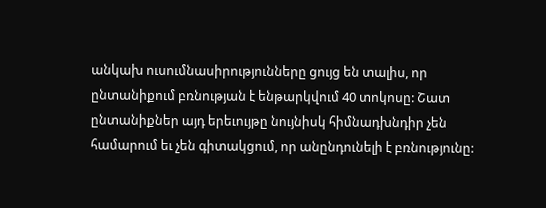անկախ ուսումնասիրությունները ցույց են տալիս, որ ընտանիքում բռնության է ենթարկվում 40 տոկոսը: Շատ ընտանիքներ այդ երեւույթը նույնիսկ հիմնադխնդիր չեն համարում եւ չեն գիտակցում, որ անընդունելի է բռնությունը: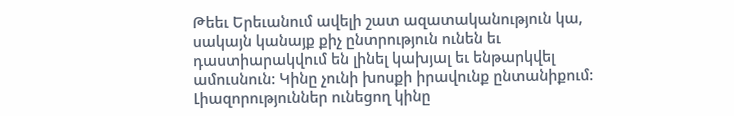Թեեւ Երեւանում ավելի շատ ազատականություն կա, սակայն կանայք քիչ ընտրություն ունեն եւ դաստիարակվում են լինել կախյալ եւ ենթարկվել ամուսնուն: Կինը չունի խոսքի իրավունք ընտանիքում: Լիազորություններ ունեցող կինը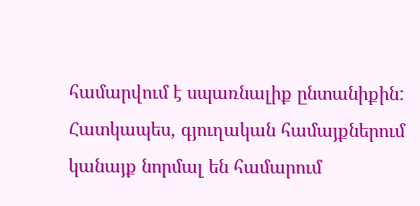համարվում է սպառնալիք ընտանիքին: Հատկապես, գյուղական համայքներում կանայք նորմալ են համարում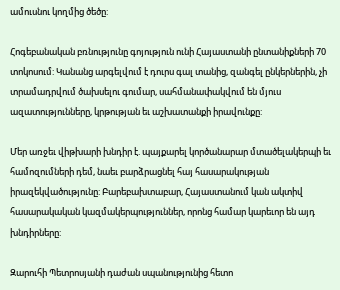ամուսնու կողմից ծեծը:

Հոգեբանական բռնությունը գոյություն ունի Հայաստանի ընտանիքների 70 տոկոսում: Կանանց արգելվում է դուրս գալ տանից, զանգել ընկերներին, չի տրամադրվում ծախսելու գումար, սահմանափակվում են մյուս ազատությունները, կրթության եւ աշխատանքի իրավունքը:

Մեր առջեւ վիթխարի խնդիր է. պայքարել կործանարար մտածելակերպի եւ համոզումների դեմ, նաեւ բարձրացնել հայ հասարակության իրազեկվածությունը: Բարեբախտաբար, Հայաստանում կան ակտիվ հասարակական կազմակերպություններ, որոնց համար կարեւոր են այդ խնդիրները:

Զարուհի Պետրոսյանի դաժան սպանությունից հետո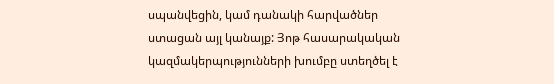սպանվեցին, կամ դանակի հարվածներ ստացան այլ կանայք: Յոթ հասարակական կազմակերպությունների խումբը ստեղծել է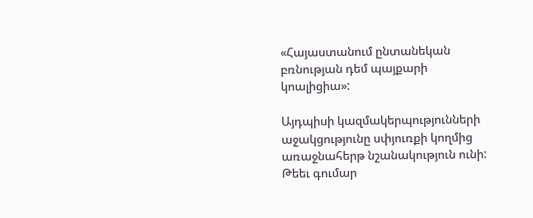«Հայաստանում ընտանեկան բռնության դեմ պայքարի կոալիցիա»:

Այդպիսի կազմակերպությունների աջակցությունը սփյուռքի կողմից առաջնահերթ նշանակություն ունի: Թեեւ գումար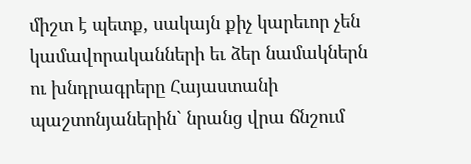միշտ է պետք, սակայն քիչ կարեւոր չեն կամավորականների եւ ձեր նամակներն ու խնդրագրերը Հայաստանի պաշտոնյաներին` նրանց վրա ճնշում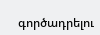գործադրելու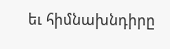եւ հիմնախնդիրը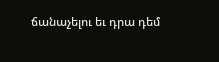ճանաչելու եւ դրա դեմ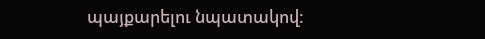պայքարելու նպատակով: